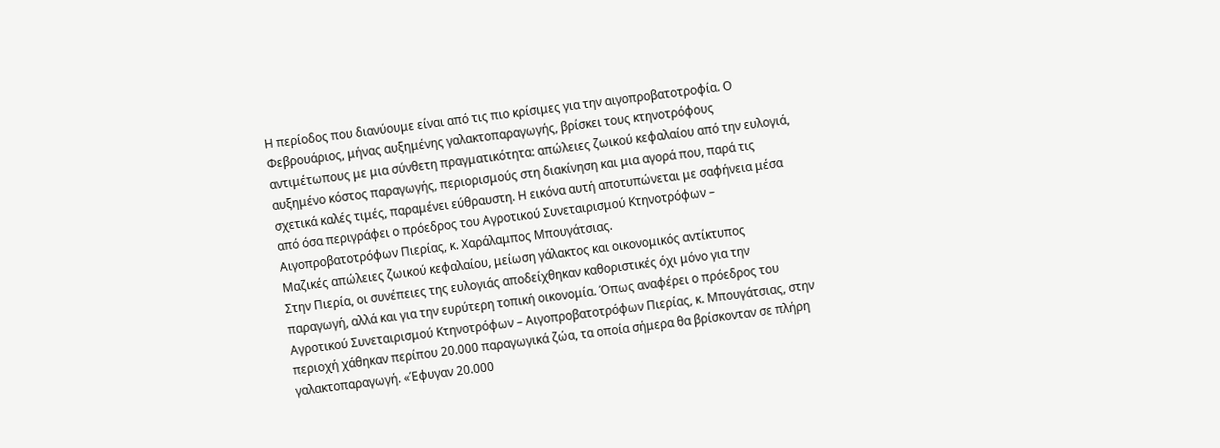Η περίοδος που διανύουμε είναι από τις πιο κρίσιμες για την αιγοπροβατοτροφία. Ο Φεβρουάριος, μήνας αυξημένης γαλακτοπαραγωγής, βρίσκει τους κτηνοτρόφους αντιμέτωπους με μια σύνθετη πραγματικότητα: απώλειες ζωικού κεφαλαίου από την ευλογιά, αυξημένο κόστος παραγωγής, περιορισμούς στη διακίνηση και μια αγορά που, παρά τις σχετικά καλές τιμές, παραμένει εύθραυστη. Η εικόνα αυτή αποτυπώνεται με σαφήνεια μέσα από όσα περιγράφει ο πρόεδρος του Αγροτικού Συνεταιρισμού Κτηνοτρόφων – Αιγοπροβατοτρόφων Πιερίας, κ. Χαράλαμπος Μπουγάτσιας.
Μαζικές απώλειες ζωικού κεφαλαίου, μείωση γάλακτος και οικονομικός αντίκτυπος
Στην Πιερία, οι συνέπειες της ευλογιάς αποδείχθηκαν καθοριστικές όχι μόνο για την παραγωγή, αλλά και για την ευρύτερη τοπική οικονομία. Όπως αναφέρει ο πρόεδρος του Αγροτικού Συνεταιρισμού Κτηνοτρόφων – Αιγοπροβατοτρόφων Πιερίας, κ. Μπουγάτσιας, στην περιοχή χάθηκαν περίπου 20.000 παραγωγικά ζώα, τα οποία σήμερα θα βρίσκονταν σε πλήρη γαλακτοπαραγωγή. «Έφυγαν 20.000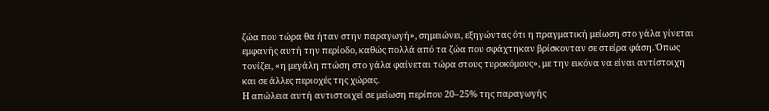ζώα που τώρα θα ήταν στην παραγωγή», σημειώνει, εξηγώντας ότι η πραγματική μείωση στο γάλα γίνεται εμφανής αυτή την περίοδο, καθώς πολλά από τα ζώα που σφάχτηκαν βρίσκονταν σε στείρα φάση. Όπως τονίζει, «η μεγάλη πτώση στο γάλα φαίνεται τώρα στους τυροκόμους», με την εικόνα να είναι αντίστοιχη και σε άλλες περιοχές της χώρας.
Η απώλεια αυτή αντιστοιχεί σε μείωση περίπου 20–25% της παραγωγής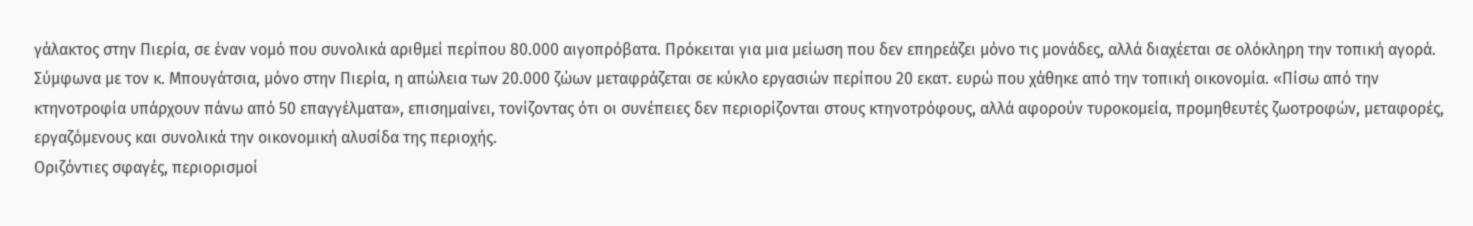γάλακτος στην Πιερία, σε έναν νομό που συνολικά αριθμεί περίπου 80.000 αιγοπρόβατα. Πρόκειται για μια μείωση που δεν επηρεάζει μόνο τις μονάδες, αλλά διαχέεται σε ολόκληρη την τοπική αγορά. Σύμφωνα με τον κ. Μπουγάτσια, μόνο στην Πιερία, η απώλεια των 20.000 ζώων μεταφράζεται σε κύκλο εργασιών περίπου 20 εκατ. ευρώ που χάθηκε από την τοπική οικονομία. «Πίσω από την κτηνοτροφία υπάρχουν πάνω από 50 επαγγέλματα», επισημαίνει, τονίζοντας ότι οι συνέπειες δεν περιορίζονται στους κτηνοτρόφους, αλλά αφορούν τυροκομεία, προμηθευτές ζωοτροφών, μεταφορές, εργαζόμενους και συνολικά την οικονομική αλυσίδα της περιοχής.
Οριζόντιες σφαγές, περιορισμοί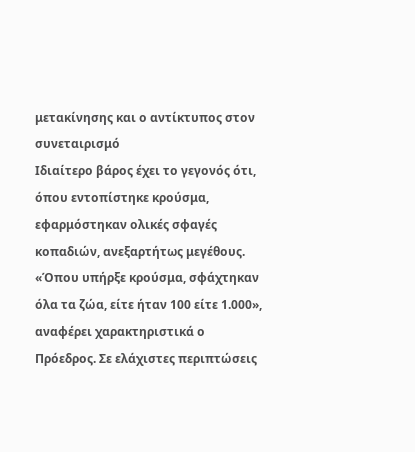μετακίνησης και ο αντίκτυπος στον συνεταιρισμό
Ιδιαίτερο βάρος έχει το γεγονός ότι, όπου εντοπίστηκε κρούσμα, εφαρμόστηκαν ολικές σφαγές κοπαδιών, ανεξαρτήτως μεγέθους. «Όπου υπήρξε κρούσμα, σφάχτηκαν όλα τα ζώα, είτε ήταν 100 είτε 1.000», αναφέρει χαρακτηριστικά ο Πρόεδρος. Σε ελάχιστες περιπτώσεις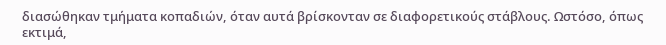διασώθηκαν τμήματα κοπαδιών, όταν αυτά βρίσκονταν σε διαφορετικούς στάβλους. Ωστόσο, όπως εκτιμά,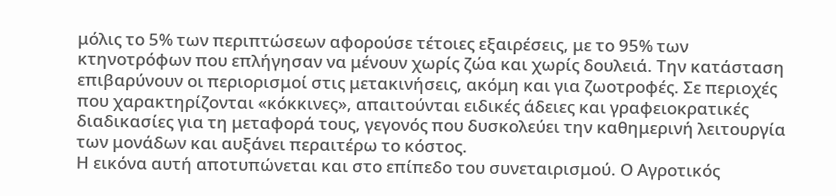μόλις το 5% των περιπτώσεων αφορούσε τέτοιες εξαιρέσεις, με το 95% των κτηνοτρόφων που επλήγησαν να μένουν χωρίς ζώα και χωρίς δουλειά. Την κατάσταση επιβαρύνουν οι περιορισμοί στις μετακινήσεις, ακόμη και για ζωοτροφές. Σε περιοχές που χαρακτηρίζονται «κόκκινες», απαιτούνται ειδικές άδειες και γραφειοκρατικές διαδικασίες για τη μεταφορά τους, γεγονός που δυσκολεύει την καθημερινή λειτουργία των μονάδων και αυξάνει περαιτέρω το κόστος.
Η εικόνα αυτή αποτυπώνεται και στο επίπεδο του συνεταιρισμού. Ο Αγροτικός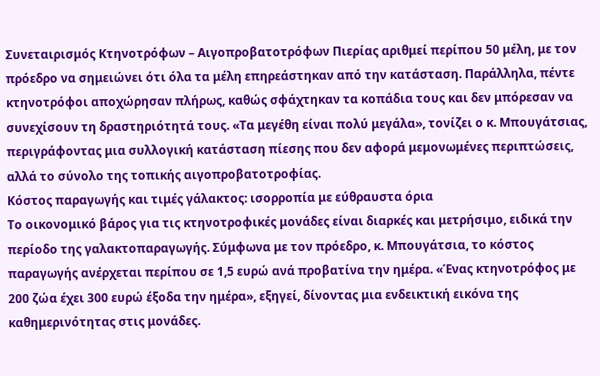Συνεταιρισμός Κτηνοτρόφων – Αιγοπροβατοτρόφων Πιερίας αριθμεί περίπου 50 μέλη, με τον πρόεδρο να σημειώνει ότι όλα τα μέλη επηρεάστηκαν από την κατάσταση. Παράλληλα, πέντε κτηνοτρόφοι αποχώρησαν πλήρως, καθώς σφάχτηκαν τα κοπάδια τους και δεν μπόρεσαν να συνεχίσουν τη δραστηριότητά τους. «Τα μεγέθη είναι πολύ μεγάλα», τονίζει ο κ. Μπουγάτσιας, περιγράφοντας μια συλλογική κατάσταση πίεσης που δεν αφορά μεμονωμένες περιπτώσεις, αλλά το σύνολο της τοπικής αιγοπροβατοτροφίας.
Κόστος παραγωγής και τιμές γάλακτος: ισορροπία με εύθραυστα όρια
Το οικονομικό βάρος για τις κτηνοτροφικές μονάδες είναι διαρκές και μετρήσιμο, ειδικά την περίοδο της γαλακτοπαραγωγής. Σύμφωνα με τον πρόεδρο, κ. Μπουγάτσια, το κόστος παραγωγής ανέρχεται περίπου σε 1,5 ευρώ ανά προβατίνα την ημέρα. «Ένας κτηνοτρόφος με 200 ζώα έχει 300 ευρώ έξοδα την ημέρα», εξηγεί, δίνοντας μια ενδεικτική εικόνα της καθημερινότητας στις μονάδες.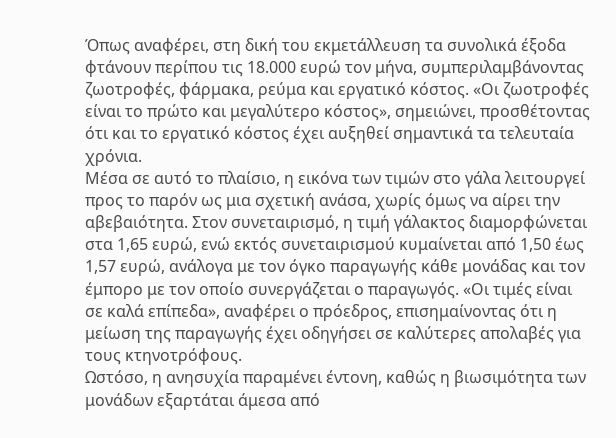Όπως αναφέρει, στη δική του εκμετάλλευση τα συνολικά έξοδα φτάνουν περίπου τις 18.000 ευρώ τον μήνα, συμπεριλαμβάνοντας ζωοτροφές, φάρμακα, ρεύμα και εργατικό κόστος. «Οι ζωοτροφές είναι το πρώτο και μεγαλύτερο κόστος», σημειώνει, προσθέτοντας ότι και το εργατικό κόστος έχει αυξηθεί σημαντικά τα τελευταία χρόνια.
Μέσα σε αυτό το πλαίσιο, η εικόνα των τιμών στο γάλα λειτουργεί προς το παρόν ως μια σχετική ανάσα, χωρίς όμως να αίρει την αβεβαιότητα. Στον συνεταιρισμό, η τιμή γάλακτος διαμορφώνεται στα 1,65 ευρώ, ενώ εκτός συνεταιρισμού κυμαίνεται από 1,50 έως 1,57 ευρώ, ανάλογα με τον όγκο παραγωγής κάθε μονάδας και τον έμπορο με τον οποίο συνεργάζεται ο παραγωγός. «Οι τιμές είναι σε καλά επίπεδα», αναφέρει ο πρόεδρος, επισημαίνοντας ότι η μείωση της παραγωγής έχει οδηγήσει σε καλύτερες απολαβές για τους κτηνοτρόφους.
Ωστόσο, η ανησυχία παραμένει έντονη, καθώς η βιωσιμότητα των μονάδων εξαρτάται άμεσα από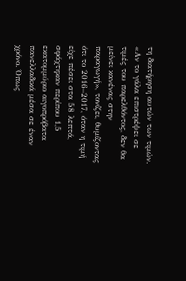τη διατήρηση αυτών των τιμών. «Αν το γάλα επιστρέψει σε τιμές του παρελθόντος, δεν θα μείνει κανένας στην παραγωγή», τονίζει, θυμίζοντας ότι το 2016–2017, όταν η τιμή είχε πέσει στα 58 λεπτά, σφάχτηκαν περίπου 1,5 εκατομμύριο αιγοπρόβατα πανελλαδικά μέσα σε έναν χρόνο. Όπως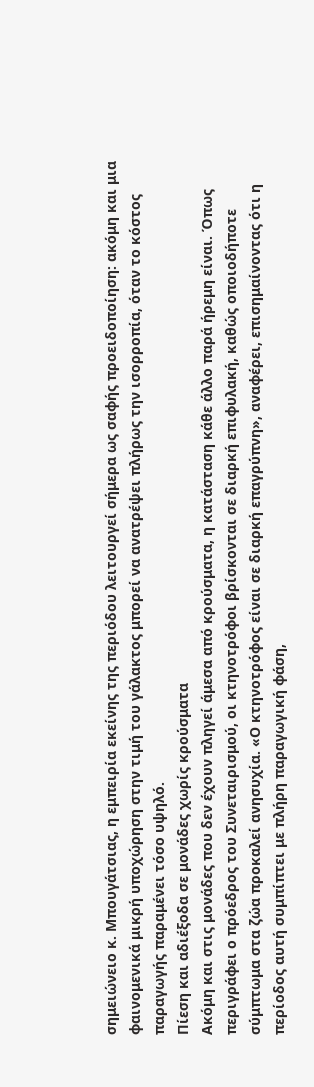σημειώνειο κ. Μπουγάτσιας, η εμπειρία εκείνης της περιόδου λειτουργεί σήμερα ως σαφής προειδοποίηση: ακόμη και μια φαινομενικά μικρή υποχώρηση στην τιμή του γάλακτος μπορεί να ανατρέψει πλήρως την ισορροπία, όταν το κόστος παραγωγής παραμένει τόσο υψηλό.
Πίεση και αδιέξοδα σε μονάδες χωρίς κρούσματα
Ακόμη και στις μονάδες που δεν έχουν πληγεί άμεσα από κρούσματα, η κατάσταση κάθε άλλο παρά ήρεμη είναι. Όπως περιγράφει ο πρόεδρος του Συνεταιρισμού, οι κτηνοτρόφοι βρίσκονται σε διαρκή επιφυλακή, καθώς οποιοδήποτε σύμπτωμα στα ζώα προκαλεί ανησυχία. «Ο κτηνοτρόφος είναι σε διαρκή επαγρύπνη», αναφέρει, επισημαίνοντας ότι η περίοδος αυτή συμπίπτει με πλήρη παραγωγική φάση,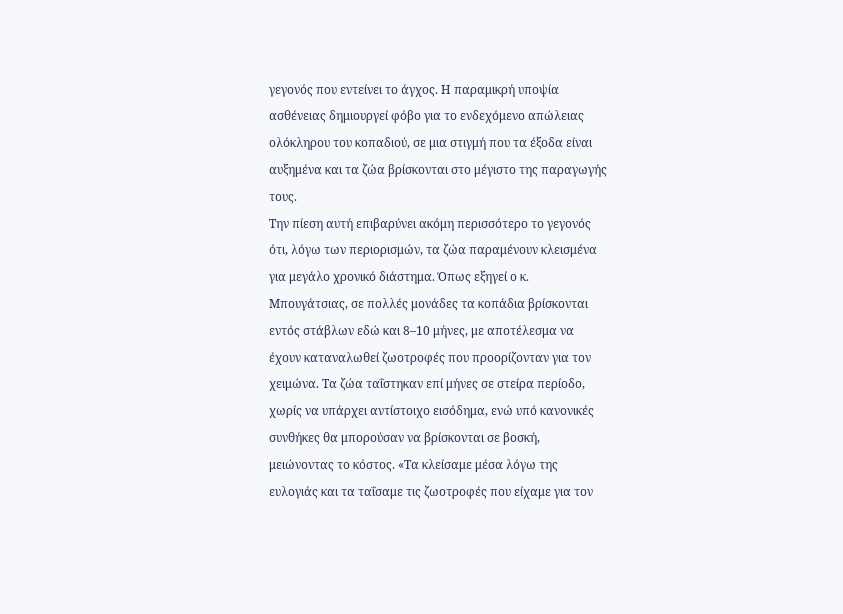γεγονός που εντείνει το άγχος. Η παραμικρή υποψία ασθένειας δημιουργεί φόβο για το ενδεχόμενο απώλειας ολόκληρου του κοπαδιού, σε μια στιγμή που τα έξοδα είναι αυξημένα και τα ζώα βρίσκονται στο μέγιστο της παραγωγής τους.
Την πίεση αυτή επιβαρύνει ακόμη περισσότερο το γεγονός ότι, λόγω των περιορισμών, τα ζώα παραμένουν κλεισμένα για μεγάλο χρονικό διάστημα. Όπως εξηγεί ο κ. Μπουγάτσιας, σε πολλές μονάδες τα κοπάδια βρίσκονται εντός στάβλων εδώ και 8–10 μήνες, με αποτέλεσμα να έχουν καταναλωθεί ζωοτροφές που προορίζονταν για τον χειμώνα. Τα ζώα ταΐστηκαν επί μήνες σε στείρα περίοδο, χωρίς να υπάρχει αντίστοιχο εισόδημα, ενώ υπό κανονικές συνθήκες θα μπορούσαν να βρίσκονται σε βοσκή, μειώνοντας το κόστος. «Τα κλείσαμε μέσα λόγω της ευλογιάς και τα ταΐσαμε τις ζωοτροφές που είχαμε για τον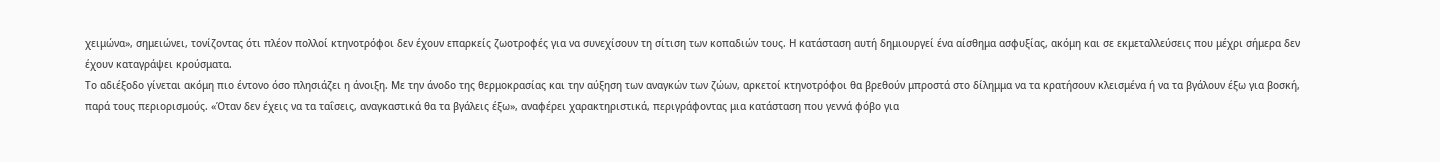χειμώνα», σημειώνει, τονίζοντας ότι πλέον πολλοί κτηνοτρόφοι δεν έχουν επαρκείς ζωοτροφές για να συνεχίσουν τη σίτιση των κοπαδιών τους. Η κατάσταση αυτή δημιουργεί ένα αίσθημα ασφυξίας, ακόμη και σε εκμεταλλεύσεις που μέχρι σήμερα δεν έχουν καταγράψει κρούσματα.
Το αδιέξοδο γίνεται ακόμη πιο έντονο όσο πλησιάζει η άνοιξη. Με την άνοδο της θερμοκρασίας και την αύξηση των αναγκών των ζώων, αρκετοί κτηνοτρόφοι θα βρεθούν μπροστά στο δίλημμα να τα κρατήσουν κλεισμένα ή να τα βγάλουν έξω για βοσκή, παρά τους περιορισμούς. «Όταν δεν έχεις να τα ταΐσεις, αναγκαστικά θα τα βγάλεις έξω», αναφέρει χαρακτηριστικά, περιγράφοντας μια κατάσταση που γεννά φόβο για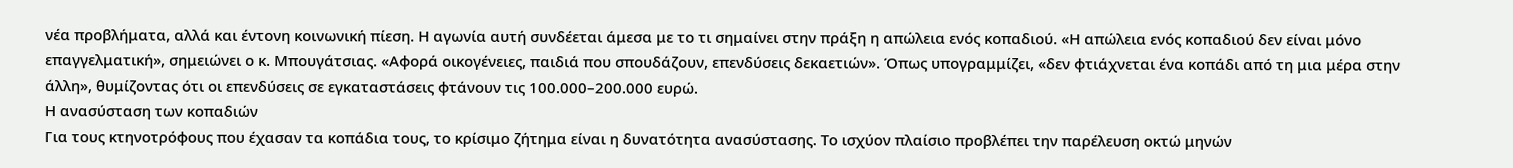νέα προβλήματα, αλλά και έντονη κοινωνική πίεση. Η αγωνία αυτή συνδέεται άμεσα με το τι σημαίνει στην πράξη η απώλεια ενός κοπαδιού. «Η απώλεια ενός κοπαδιού δεν είναι μόνο επαγγελματική», σημειώνει ο κ. Μπουγάτσιας. «Αφορά οικογένειες, παιδιά που σπουδάζουν, επενδύσεις δεκαετιών». Όπως υπογραμμίζει, «δεν φτιάχνεται ένα κοπάδι από τη μια μέρα στην άλλη», θυμίζοντας ότι οι επενδύσεις σε εγκαταστάσεις φτάνουν τις 100.000–200.000 ευρώ.
Η ανασύσταση των κοπαδιών
Για τους κτηνοτρόφους που έχασαν τα κοπάδια τους, το κρίσιμο ζήτημα είναι η δυνατότητα ανασύστασης. Το ισχύον πλαίσιο προβλέπει την παρέλευση οκτώ μηνών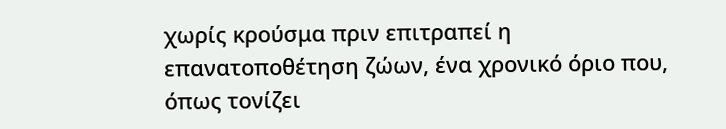χωρίς κρούσμα πριν επιτραπεί η επανατοποθέτηση ζώων, ένα χρονικό όριο που, όπως τονίζει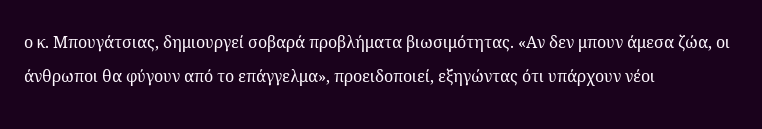ο κ. Μπουγάτσιας, δημιουργεί σοβαρά προβλήματα βιωσιμότητας. «Αν δεν μπουν άμεσα ζώα, οι άνθρωποι θα φύγουν από το επάγγελμα», προειδοποιεί, εξηγώντας ότι υπάρχουν νέοι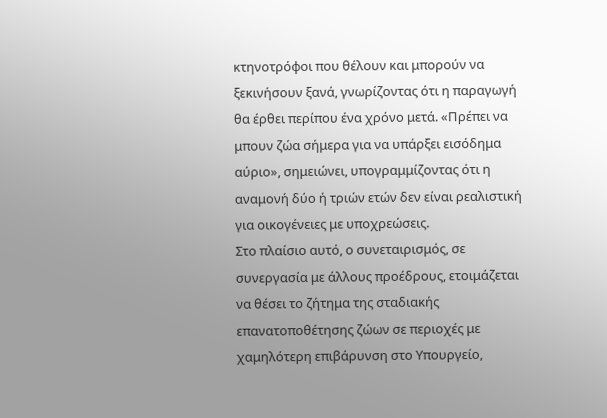κτηνοτρόφοι που θέλουν και μπορούν να ξεκινήσουν ξανά, γνωρίζοντας ότι η παραγωγή θα έρθει περίπου ένα χρόνο μετά. «Πρέπει να μπουν ζώα σήμερα για να υπάρξει εισόδημα αύριο», σημειώνει, υπογραμμίζοντας ότι η αναμονή δύο ή τριών ετών δεν είναι ρεαλιστική για οικογένειες με υποχρεώσεις.
Στο πλαίσιο αυτό, ο συνεταιρισμός, σε συνεργασία με άλλους προέδρους, ετοιμάζεται να θέσει το ζήτημα της σταδιακής επανατοποθέτησης ζώων σε περιοχές με χαμηλότερη επιβάρυνση στο Υπουργείο,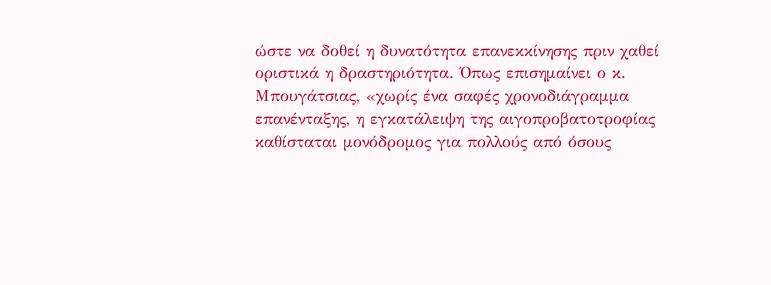ώστε να δοθεί η δυνατότητα επανεκκίνησης πριν χαθεί οριστικά η δραστηριότητα. Όπως επισημαίνει ο κ. Μπουγάτσιας, «χωρίς ένα σαφές χρονοδιάγραμμα επανένταξης, η εγκατάλειψη της αιγοπροβατοτροφίας καθίσταται μονόδρομος για πολλούς από όσους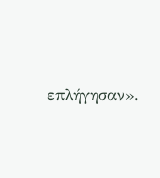επλήγησαν».